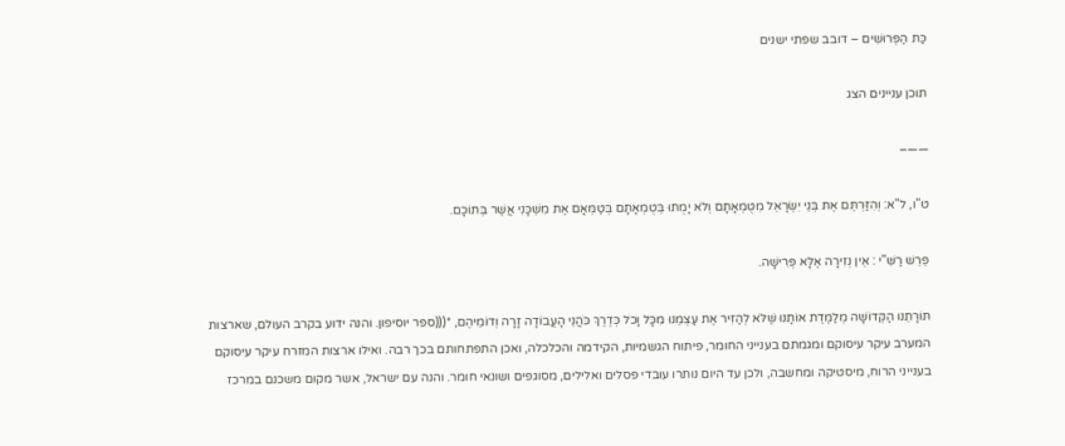כַּת הַפְּרוּשִׁים – דובב שפתי ישנים

תוכן עניינים הצג

——–

ט"ו, ל"א: וְהִזַּרְתֶּם אֶת בְּנֵי יִשְׂרָאֵל מִטֻּמְאָתָם וְלֹא יָמֻתוּ בְּטֻמְאָתָם בְּטַמְּאָם אֶת מִשְׁכָּנִי אֲשֶׁר בְּתוֹכָם.

פֵּרֵשׁ רַשִּׁ"י : אֵין נְזִירָה אֶלָּא פְּרִישָׁה.

תּוֹרָתֵנוּ הַקְּדוֹשָׁה מְלַמֶּדֶת אוֹתָנוּ שֶׁלֹּא לְהַזִּיר אֶת עַצְמֵנוּ מִכָּל וָכֹל כְּדֶרֶךְ כֹּהֲנֵי הָעֲבוֹדָה זָרָה וְדוֹמֵיהֶם, *(((ספר יוסיפון. והנה ידוע בקרב העולם, שארצות המערב עיקר עיסוקם ומגמתם בענייני החומר, פיתוח הגשמיות, הקידמה והכלכלה, ואכן התפתחותם בכך רבה. ואילו ארצות המזרח עיקר עיסוקם בענייני הרוח, מיסטיקה ומחשבה, ולכן עד היום נותרו עובדי פסלים ואלילים, מסוגפים ושונאי חומר. והנה עם ישראל, אשר מקום משכנם במרכז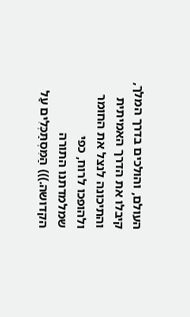העולם, והולכים בדרך המלך, קיבלו את הדרך האמיתית והתיכונה לנצל את החומר ולהופכו לרוח, כפי שמלמדתנו התורה הקדושה.))) הַמִּסְתַּכְּלִים עַל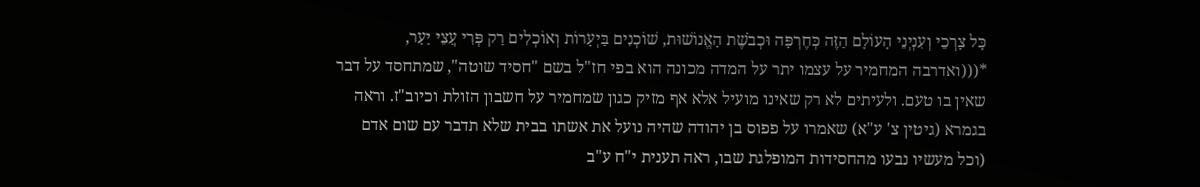כָּל צָרְכֵי וְעִנְיְנֵי הָעוֹלָם הַזֶּה כְּחֶרְפָּה וּכְבֹשֶׁת הָאֱנוֹשׁוּת, שׁוֹכְנִים בַּיְעָרוֹת וְאוֹכְלִים רַק פְּרִי עֲצֵי יַעַר, *(((ואדרבה המחמיר על עצמו יתר על המדה מכונה הוא בפי חז"ל בשם "חסיד שוטה", שמתחסד על דבר שאין בו טעם. ולעיתים לא רק שאינו מועיל אלא אף מזיק כגון שמחמיר על חשבון הזולת וכיוב"ז. וראה בגמרא (גיטין צ' ע"א) שאמרו על פפוס בן יהודה שהיה נועל את אשתו בבית שלא תדבר עם שום אדם (וכל מעשיו נבעו מהחסידות המופלגת שבו, ראה תענית י"ח ע"ב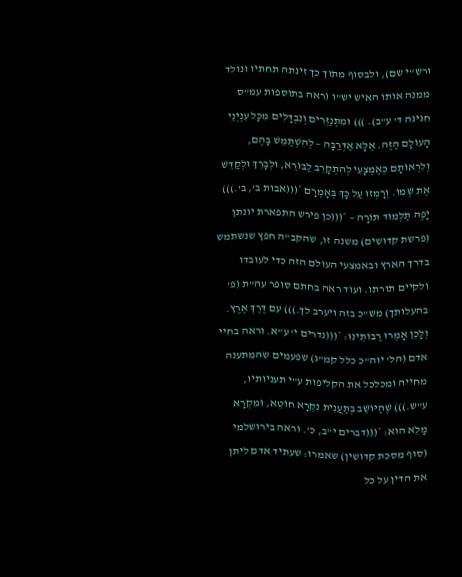ורש"י שם), ולבסוף מתוך כך זינתה תחתיו ונולד ממנה אותו האיש יש"ו (ראה בתוספות עמ"ס חגיגה ד' ע"ב). ))) וּמִתְנַזְּרִים וְנִבְדָּלִים מִכָּל עִנְיְנֵי הָעוֹלָם הַזֶּה. אֶלָּא אַדְּרַבָּה – לְהִשְׁתַּמֵּשׁ בָּהֶם, וְלִרְאוֹתָם כְּאֶמְצָעִי לְהִתְקָרֵב לַבּוֹרֵא, וּלְבָרֵךְ וּלְקַדֵּשׁ אֶת שְׁמוֹ. וְרָמְזוּ עַל כָּךְ בְּאָמְרָם *(((אבות ב', ב'.))) יָפֶה תַּלְמוּד תּוֹרָה – *(((כן פירש התפארת יונתן (פרשת קדושים) משנה זו, שהקב"ה חפץ שנשתמש בדרך הארץ ובאמצעי העולם הזה כדי לעובדו ולקיים תורתו. ועוד ראה בחתם סופר עה"ת (פ' בהעלותך) מש"כ בזה ויערב לך.))) עִם דֶּרֶךְ אֶרֶץ. וְלָכֵן אָמְרוּ רַבּוֹתֵינוּ: *(((נדרים י' ע"א. וראה בחיי אדם (הל' יוה"כ כלל קמ"ג) שפעמים שהמתענה מחייה ומכלכל את הקליפות ע"י תעניותיו, ע"ש.))) שֶׁהַיּוֹשֵׁב בְּתַעֲנִית נִקְרָא חוֹטֵא, וּמִקְרָא מָלֵא הוּא: *(((דברים י"ב, כ'. וראה בירושלמי (סוף מסכת קדושין) שאמרו: שעתיד אדם ליתן את הדין על כל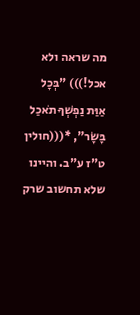מה שראה ולא אכל!))) "בְּכָל אַוַּת נַפְשְׁךָ תֹאכַל בָּשָׂר", *(((חולין ט"ז ע"ב. והיינו שלא תחשוב שרק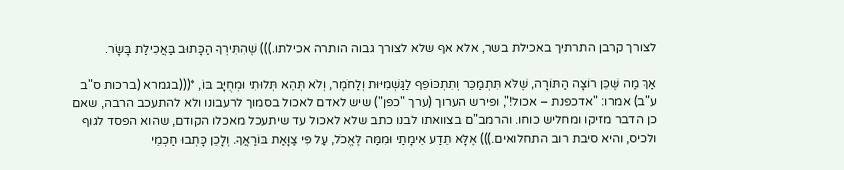לצורך קרבן התרתיך באכילת בשר, אלא אף שלא לצורך גבוה הותרה אכילתו.))) שֶׁהִתִּירְךָ הַכָּתוּב בַּאֲכִילַת בָּשָׂר.

אַךְ מַה שֶּׁכֵּן רוֹצָה הַתּוֹרָה, שֶׁלֹּא תִּתְמַכֵּר וְתִתְכּוֹפֵף לַגַּשְׁמִיּוּת וְלַחֹמֶר, וְלֹא תְּהֵא תְּלוּתִי וּמְחֻיָּב בּוֹ, *(((בגמרא (ברכות ס"ב ע"ב) אמרו: "אדכפנת – אכול!", ופירש הערוך (ערך "כפן") שיש לאדם לאכול בסמוך לרעבונו ולא להתעכב הרבה, שאם כן הדבר מזיקו ומחליש כוחו. והרמב"ם בצוואתו לבנו כתב שלא לאכול עד שיתעכל מאכלו הקודם, שהוא הפסד לגוף ולכיס, והיא סיבת רוב התחלואים.))) אֶלָּא תֵדַע אֵימָתַי וּמִמַּה לֶּאֱכֹל, עַל פִּי צַוָּאַת בּוֹרַאֲךָ. וְלָכֵן כָּתְבוּ חַכְמֵי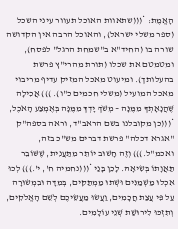הָאֱמֶת: *(((שתאוות האוכל תעוור עיני השכל (ספר משלי ישראל), והאוכל הרבה אין הקדושה שורה בו (החיד"א ב"שמחת הרגל" לפסח), ומטמטם את שכלו (תורת מהרי"ץ פרשת בהעלותך). ומיעוט מאכל המזיק עדיף מריבוי מאכל המועיל (משלי חכמים כ"ו). ))) אֲכִילָה שֶּׁהֲנָאָתְךָ מִמֶּנָּה – מְשֹׁךְ יָדְךָ מִמֶּנָּה בְּאֶמְצַע הָאֹכֶל, *(((כן מקובלנו בשם הראב"ד, וראה בספה"ק "אגרא דכלה" פרשת דברים מש"כ בזה, ואכמ"ל.))) וְזֶה חָשׁוּב יוֹתֵר מִתַּעֲנִית, שֶׁשּׁוֹבֵר תַּאֲוָתוֹ בְּשִׂיאָהּ. לָכֵן בָּנַי *(((נחמיה ח', י'.))) לְכוּ אִכְלוּ מַשְׁמַנִּים וּשְׁתוּ מַמְתַּקִּים, בְּמִדָּה וּבִמְשׂוּרָה עַל פִּי עֲצַת חֲכָמִים, וַעֲשׂוּ מַעֲשֵׂיכֶם לְשֵׁם הָאֱלֹקִים, וְתִזְכּוּ לִירוּשַׁת שְׁנֵי עוֹלָמִים.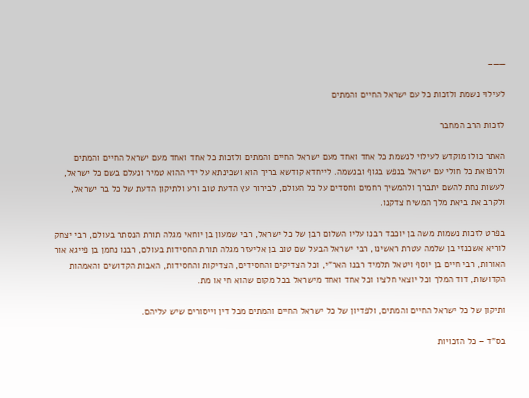——–

לעילוי נשמת ולזכות כל עם ישראל החיים והמתים

לזכות הרב המחבר

האתר כולו מוקדש לעילוי לנשמת כל אחד ואחד מעם ישראל החיים והמתים ולזכות כל אחד ואחד מעם ישראל החיים והמתים ולרפואת כל חולי עם ישראל בנפש בגוף ובנשמה. לייחדא קודשא בריך הוא ושכינתא על ידי ההוא טמיר ונעלם בשם כל ישראל, לעשות נחת להשם יתברך ולהמשיך רחמים וחסדים על כל העולם, לבירור עץ הדעת טוב ורע ולתיקון הדעת של כל בר ישראל, ולקרב את ביאת מלך המשיח צדקנו.

בפרט לזכות נשמות משה בן יוכבד רבנו עליו השלום רבן של כל ישראל, רבי שמעון בן יוחאי מגלה תורת הנסתר בעולם, רבי יצחק לוריא אשכנזי בן שלמה עטרת ראשינו, רבי ישראל הבעל שם טוב בן אליעזר מגלה תורת החסידות בעולם, רבנו נחמן בן פייגא אור האורות, רבי חיים בן יוסף ויטאל תלמיד רבנו האר"י, וכל הצדיקים והחסידים, הצדיקות והחסידות, האבות הקדושים והאמהות הקדושות, דוד המלך וכל יוצאי חלציו וכל אחד ואחד מישראל בכל מקום שהוא חי או מת.

ותיקון של כל ישראל החיים והמתים, ולפדיון של כל ישראל החיים והמתים מכל דין וייסורים שיש עליהם.

בס"ד – כל הזכויות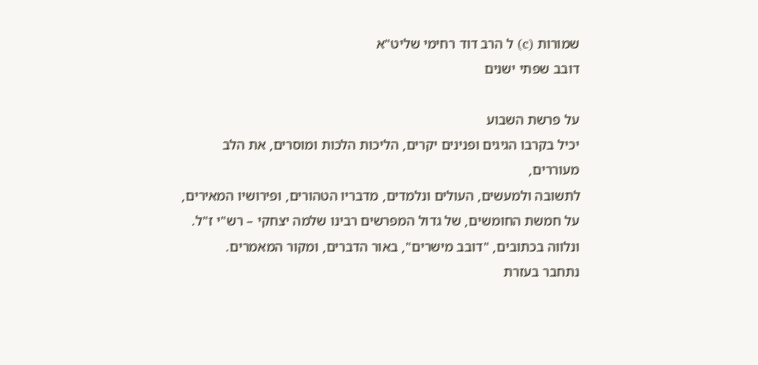שמורות (c) ל הרב דוד רחימי שליט"א
דובב שפתי ישנים

על פרשת השבוע
יכיל בקרבו הגיגים ופנינים יקרים, הליכות הלכות ומוסרים, את הלב מעוררים,
לתשובה ולמעשים, העולים ונלמדים, מדבריו הטהורים, ופירושיו המאירים,
על חמשת החומשים, של גדול המפרשים רבינו שלמה יצחקי – רש"י ז"ל.
ונלווה בכתובים, "דובב מישרים", באור הדברים, ומקור המאמרים.
נתחבר בעזרת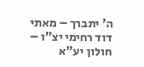ה' יתברך – מאתי דוד רחימי יצ"ו – חולון יע"א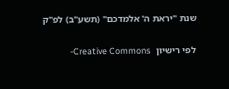שנת "יראת ה' אלמדכם" (תשע"ב) לפ"ק

לפי רישיון  Creative Commons-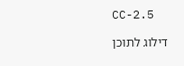CC-2.5

דילוג לתוכן